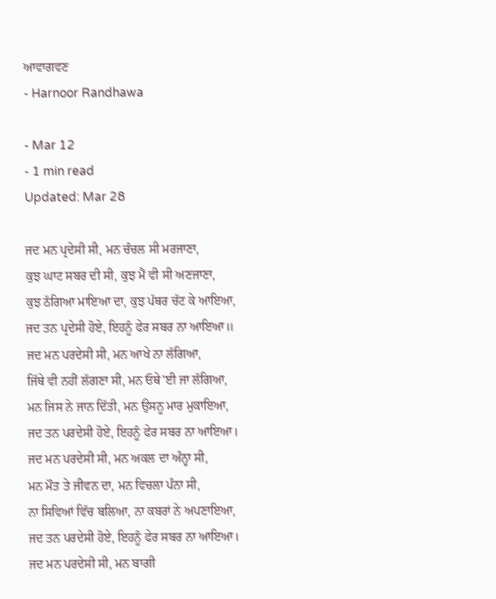ਆਵਾਗਵਣ
- Harnoor Randhawa

- Mar 12
- 1 min read
Updated: Mar 28

ਜਦ ਮਨ ਪ੍ਰਦੇਸੀ ਸੀ, ਮਨ ਚੰਚਲ ਸੀ ਮਰਜਾਣਾ,
ਕੁਝ ਘਾਟ ਸਬਰ ਦੀ ਸੀ, ਕੁਝ ਮੈਂ ਵੀ ਸੀ ਅਣਜਾਣਾ,
ਕੁਝ ਠੱਗਿਆ ਮਾਇਆ ਦਾ, ਕੁਝ ਪੱਥਰ ਚੱਟ ਕੇ ਆਇਆ,
ਜਦ ਤਨ ਪ੍ਰਦੇਸੀ ਹੋਏ, ਇਹਨੂੰ ਫੇਰ ਸਬਰ ਨਾ ਆਇਆ॥
ਜਦ ਮਨ ਪਰਦੇਸੀ ਸੀ, ਮਨ ਆਖੇ ਨਾ ਲੱਗਿਆ,
ਜਿੱਥੇ ਵੀ ਨਹੀਂ ਲੱਗਣਾ ਸੀ, ਮਨ ਓਥੇ'ਈ ਜਾ ਲੱਗਿਆ,
ਮਨ ਜਿਸ ਨੇ ਜਾਨ ਦਿੱਤੀ, ਮਨ ਉਸਨੂ ਮਾਰ ਮੁਕਾਇਆ,
ਜਦ ਤਨ ਪਰਦੇਸੀ ਹੋਏ, ਇਹਨੂੰ ਫੇਰ ਸਬਰ ਨਾ ਆਇਆ।
ਜਦ ਮਨ ਪਰਦੇਸੀ ਸੀ, ਮਨ ਅਕਲ ਦਾ ਅੰਨ੍ਹਾ ਸੀ,
ਮਨ ਮੌਤ ਤੇ ਜੀਵਨ ਦਾ, ਮਨ ਵਿਚਲਾ ਪੰਨਾ ਸੀ,
ਨਾ ਸਿਵਿਆਂ ਵਿੱਚ ਬਲਿਆ, ਨਾ ਕਬਰਾਂ ਨੇ ਅਪਣਾਇਆ,
ਜਦ ਤਨ ਪਰਦੇਸੀ ਹੋਏ, ਇਹਨੂੰ ਫੇਰ ਸਬਰ ਨਾ ਆਇਆ।
ਜਦ ਮਨ ਪਰਦੇਸੀ ਸੀ, ਮਨ ਬਾਗੀ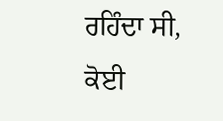ਰਹਿੰਦਾ ਸੀ,
ਕੋਈ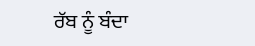ਰੱਬ ਨੂੰ ਬੰਦਾ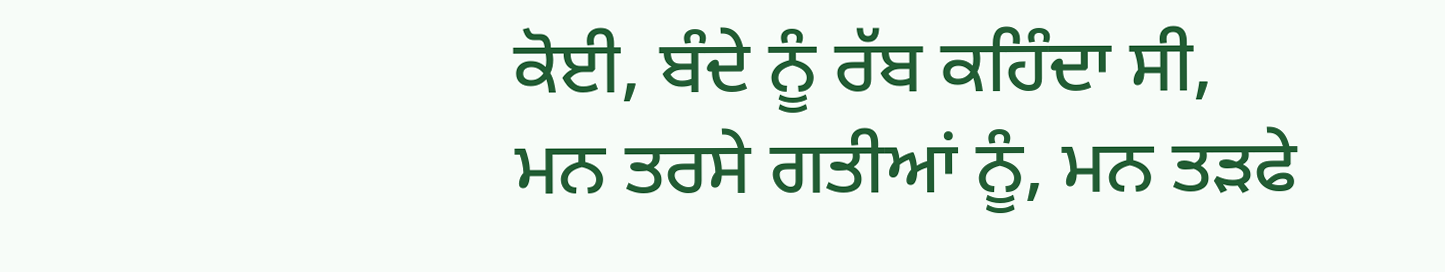ਕੋਈ, ਬੰਦੇ ਨੂੰ ਰੱਬ ਕਹਿੰਦਾ ਸੀ,
ਮਨ ਤਰਸੇ ਗਤੀਆਂ ਨੂੰ, ਮਨ ਤੜਫੇ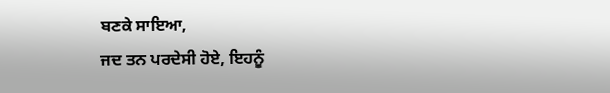ਬਣਕੇ ਸਾਇਆ,
ਜਦ ਤਨ ਪਰਦੇਸੀ ਹੋਏ, ਇਹਨੂੰ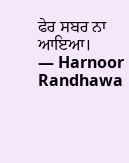ਫੇਰ ਸਬਰ ਨਾ ਆਇਆ।
— Harnoor Randhawa